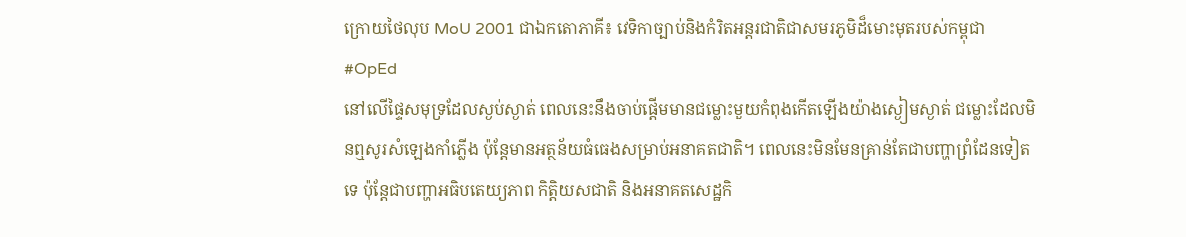ក្រោយថៃលុប MoU 2001 ជាឯកតោភាគី៖ វេទិកាច្បាប់និងកំរិតអន្តរជាតិជាសមរភូមិដ៏មោះមុតរបស់កម្ពុជា
#OpEd
នៅលើផ្ទៃសមុទ្រដែលស្ងប់ស្ងាត់ ពេលនេះនឹងចាប់ផ្តើមមានជម្លោះមួយកំពុងកើតឡើងយ៉ាងស្ងៀមស្ងាត់ ជម្លោះដែលមិនឮសូរសំឡេងកាំភ្លើង ប៉ុន្តែមានអត្ថន័យធំធេងសម្រាប់អនាគតជាតិ។ ពេលនេះមិនមែនគ្រាន់តែជាបញ្ហាព្រំដែនទៀតទេ ប៉ុន្តែជាបញ្ហាអធិបតេយ្យភាព កិត្តិយសជាតិ និងអនាគតសេដ្ឋកិ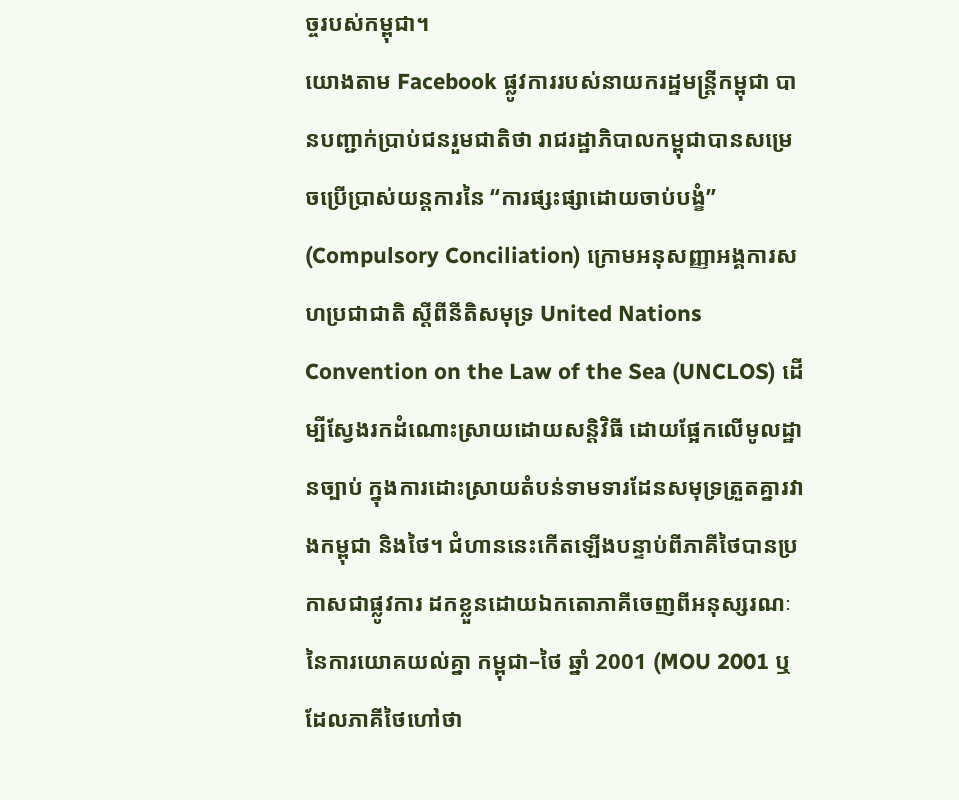ច្ចរបស់កម្ពុជា។
យោងតាម Facebook ផ្លូវការរបស់នាយករដ្ឋមន្ត្រីកម្ពុជា បានបញ្ជាក់ប្រាប់ជនរួមជាតិថា រាជរដ្ឋាភិបាលកម្ពុជាបានសម្រេចប្រើប្រាស់យន្តការនៃ “ការផ្សះផ្សាដោយចាប់បង្ខំ” (Compulsory Conciliation) ក្រោមអនុសញ្ញាអង្គការសហប្រជាជាតិ ស្តីពីនីតិសមុទ្រ United Nations Convention on the Law of the Sea (UNCLOS) ដើម្បីស្វែងរកដំណោះស្រាយដោយសន្តិវិធី ដោយផ្អែកលើមូលដ្ឋានច្បាប់ ក្នុងការដោះស្រាយតំបន់ទាមទារដែនសមុទ្រត្រួតគ្នារវាងកម្ពុជា និងថៃ។ ជំហាននេះកើតឡើងបន្ទាប់ពីភាគីថៃបានប្រកាសជាផ្លូវការ ដកខ្លួនដោយឯកតោភាគីចេញពីអនុស្សរណៈនៃការយោគយល់គ្នា កម្ពុជា–ថៃ ឆ្នាំ 2001 (MOU 2001 ឬដែលភាគីថៃហៅថា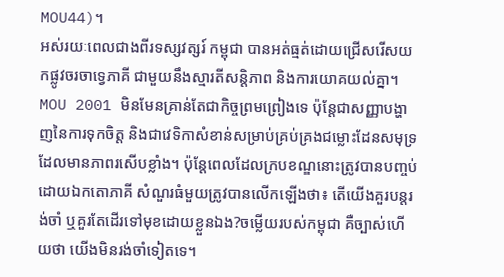MOU44)។
អស់រយៈពេលជាងពីរទស្សវត្សរ៍ កម្ពុជា បានអត់ធ្មត់ដោយជ្រើសរើសយកផ្លូវចរចាទ្វេភាគី ជាមួយនឹងស្មារតីសន្តិភាព និងការយោគយល់គ្នា។ MOU 2001 មិនមែនគ្រាន់តែជាកិច្ចព្រមព្រៀងទេ ប៉ុន្តែជាសញ្ញាបង្ហាញនៃការទុកចិត្ត និងជាវេទិកាសំខាន់សម្រាប់គ្រប់គ្រងជម្លោះដែនសមុទ្រដែលមានភាពរសើបខ្លាំង។ ប៉ុន្តែពេលដែលក្របខណ្ឌនោះត្រូវបានបញ្ចប់ដោយឯកតោភាគី សំណួរធំមួយត្រូវបានលើកឡើងថា៖ តើយើងគួរបន្តរង់ចាំ ឬគួរតែដើរទៅមុខដោយខ្លួនឯង?ចម្លើយរបស់កម្ពុជា គឺច្បាស់ហើយថា យើងមិនរង់ចាំទៀតទេ។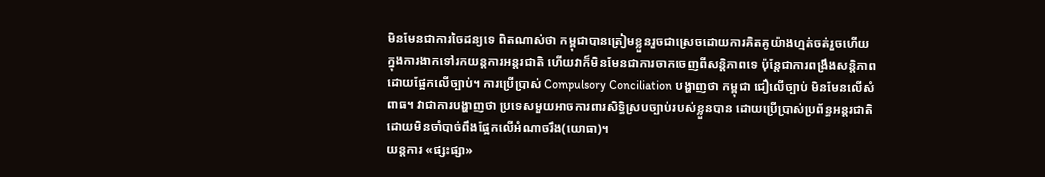មិនមែនជាការចៃដន្យទេ ពិតណាស់ថា កម្ពុជាបានត្រៀមខ្លួនរួចជាស្រេចដោយការគិតគូយ៉ាងហ្មត់ចត់រួចហើយ ក្នុងការងាកទៅរកយន្តការអន្តរជាតិ ហើយវាក៏មិនមែនជាការចាកចេញពីសន្តិភាពទេ ប៉ុន្តែជាការពង្រឹងសន្តិភាពដោយផ្អែកលើច្បាប់។ ការប្រើប្រាស់ Compulsory Conciliation បង្ហាញថា កម្ពុជា ជឿលើច្បាប់ មិនមែនលើសំពាធ។ វាជាការបង្ហាញថា ប្រទេសមួយអាចការពារសិទ្ធិស្របច្បាប់របស់ខ្លួនបាន ដោយប្រើប្រាស់ប្រព័ន្ធអន្តរជាតិ ដោយមិនចាំបាច់ពឹងផ្អែកលើអំណាចរឹង(យោធា)។
យន្តការ «ផ្សះផ្សា»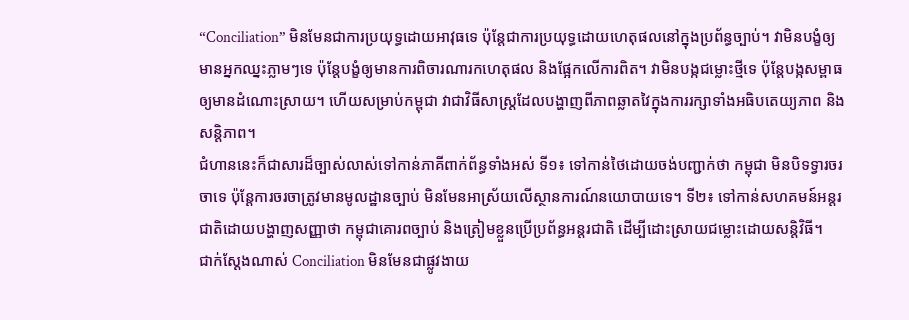“Conciliation” មិនមែនជាការប្រយុទ្ធដោយអាវុធទេ ប៉ុន្តែជាការប្រយុទ្ធដោយហេតុផលនៅក្នុងប្រព័ន្ធច្បាប់។ វាមិនបង្ខំឲ្យមានអ្នកឈ្នះភ្លាមៗទេ ប៉ុន្តែបង្ខំឲ្យមានការពិចារណារកហេតុផល និងផ្អែកលើការពិត។ វាមិនបង្កជម្លោះថ្មីទេ ប៉ុន្តែបង្កសម្ពាធឲ្យមានដំណោះស្រាយ។ ហើយសម្រាប់កម្ពុជា វាជាវិធីសាស្ត្រដែលបង្ហាញពីភាពឆ្លាតវៃក្នុងការរក្សាទាំងអធិបតេយ្យភាព និងសន្តិភាព។
ជំហាននេះក៏ជាសារដ៏ច្បាស់លាស់ទៅកាន់ភាគីពាក់ព័ន្ធទាំងអស់ ទី១៖ ទៅកាន់ថៃដោយចង់បញ្ជាក់ថា កម្ពុជា មិនបិទទ្វារចរចាទេ ប៉ុន្តែការចរចាត្រូវមានមូលដ្ឋានច្បាប់ មិនមែនអាស្រ័យលើស្ថានការណ៍នយោបាយទេ។ ទី២៖ ទៅកាន់សហគមន៍អន្តរជាតិដោយបង្ហាញសញ្ញាថា កម្ពុជាគោរពច្បាប់ និងត្រៀមខ្លួនប្រើប្រព័ន្ធអន្តរជាតិ ដើម្បីដោះស្រាយជម្លោះដោយសន្តិវិធី។
ជាក់ស្តែងណាស់ Conciliation មិនមែនជាផ្លូវងាយ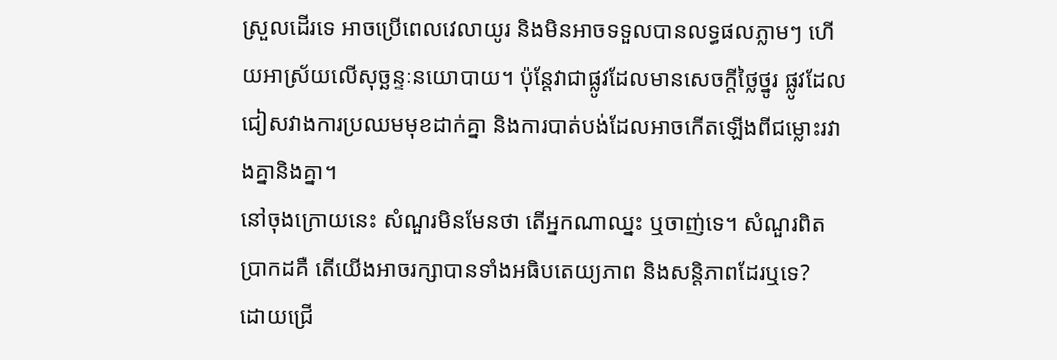ស្រួលដើរទេ អាចប្រើពេលវេលាយូរ និងមិនអាចទទួលបានលទ្ធផលភ្លាមៗ ហើយអាស្រ័យលើសុច្ឆន្ទៈនយោបាយ។ ប៉ុន្តែវាជាផ្លូវដែលមានសេចក្តីថ្លៃថ្នូរ ផ្លូវដែលជៀសវាងការប្រឈមមុខដាក់គ្នា និងការបាត់បង់ដែលអាចកើតឡើងពីជម្លោះរវាងគ្នានិងគ្នា។
នៅចុងក្រោយនេះ សំណួរមិនមែនថា តើអ្នកណាឈ្នះ ឬចាញ់ទេ។ សំណួរពិតប្រាកដគឺ តើយើងអាចរក្សាបានទាំងអធិបតេយ្យភាព និងសន្តិភាពដែរឬទេ?
ដោយជ្រើ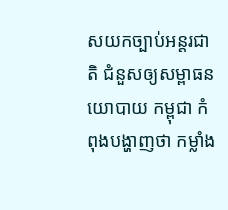សយកច្បាប់អន្តរជាតិ ជំនួសឲ្យសម្ពាធនយោបាយ កម្ពុជា កំពុងបង្ហាញថា កម្លាំង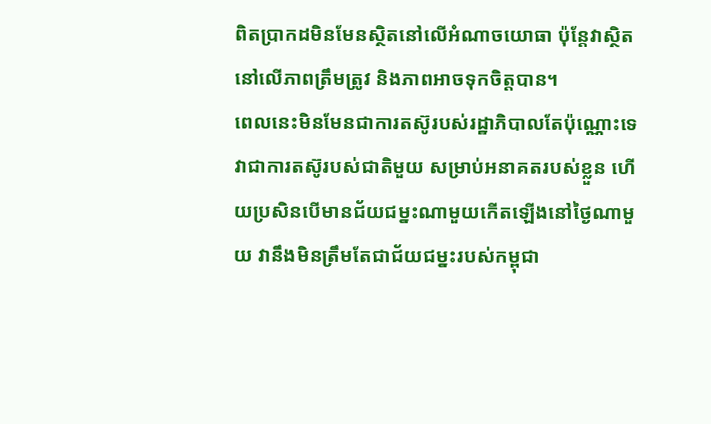ពិតប្រាកដមិនមែនស្ថិតនៅលើអំណាចយោធា ប៉ុន្តែវាស្ថិតនៅលើភាពត្រឹមត្រូវ និងភាពអាចទុកចិត្តបាន។
ពេលនេះមិនមែនជាការតស៊ូរបស់រដ្ឋាភិបាលតែប៉ុណ្ណោះទេ វាជាការតស៊ូរបស់ជាតិមួយ សម្រាប់អនាគតរបស់ខ្លួន ហើយប្រសិនបើមានជ័យជម្នះណាមួយកើតឡើងនៅថ្ងៃណាមួយ វានឹងមិនត្រឹមតែជាជ័យជម្នះរបស់កម្ពុជា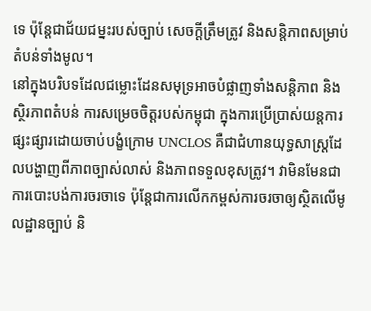ទេ ប៉ុន្តែជាជ័យជម្នះរបស់ច្បាប់ សេចក្តីត្រឹមត្រូវ និងសន្តិភាពសម្រាប់តំបន់ទាំងមូល។
នៅក្នុងបរិបទដែលជម្លោះដែនសមុទ្រអាចបំផ្លាញទាំងសន្តិភាព និងស្ថិរភាពតំបន់ ការសម្រេចចិត្តរបស់កម្ពុជា ក្នុងការប្រើប្រាស់យន្តការផ្សះផ្សារដោយចាប់បង្ខំក្រោម UNCLOS គឺជាជំហានយុទ្ធសាស្ត្រដែលបង្ហាញពីភាពច្បាស់លាស់ និងភាពទទួលខុសត្រូវ។ វាមិនមែនជាការបោះបង់ការចរចាទេ ប៉ុន្តែជាការលើកកម្ពស់ការចរចាឲ្យស្ថិតលើមូលដ្ឋានច្បាប់ និ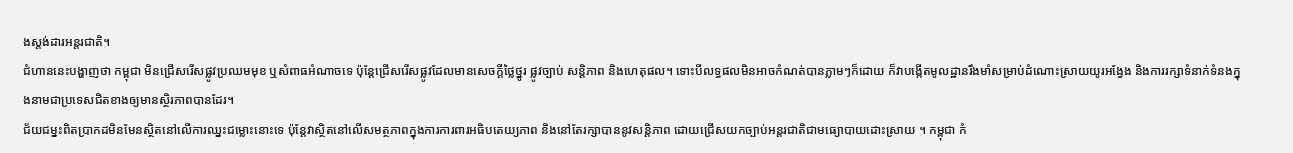ងស្តង់ដារអន្តរជាតិ។
ជំហាននេះបង្ហាញថា កម្ពុជា មិនជ្រើសរើសផ្លូវប្រឈមមុខ ឬសំពាធអំណាចទេ ប៉ុន្តែជ្រើសរើសផ្លូវដែលមានសេចក្តីថ្លៃថ្នូរ ផ្លូវច្បាប់ សន្តិភាព និងហេតុផល។ ទោះបីលទ្ធផលមិនអាចកំណត់បានភ្លាមៗក៏ដោយ ក៏វាបង្កើតមូលដ្ឋានរឹងមាំសម្រាប់ដំណោះស្រាយយូរអង្វែង និងការរក្សាទំនាក់ទំនងក្នុងនាមជាប្រទេសជិតខាងឲ្យមានស្ថិរភាពបានដែរ។
ជ័យជម្នះពិតប្រាកដមិនមែនស្ថិតនៅលើការឈ្នះជម្លោះនោះទេ ប៉ុន្តែវាស្ថិតនៅលើសមត្ថភាពក្នុងការការពារអធិបតេយ្យភាព និងនៅតែរក្សាបាននូវសន្តិភាព ដោយជ្រើសយកច្បាប់អន្តរជាតិជាមធ្យោបាយដោះស្រាយ ។ កម្ពុជា កំ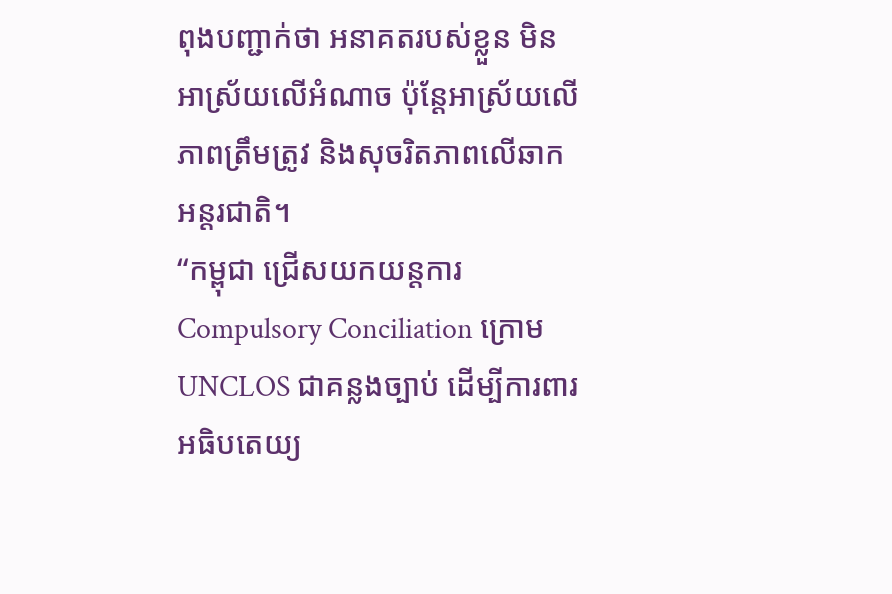ពុងបញ្ជាក់ថា អនាគតរបស់ខ្លួន មិនអាស្រ័យលើអំណាច ប៉ុន្តែអាស្រ័យលើភាពត្រឹមត្រូវ និងសុចរិតភាពលើឆាកអន្តរជាតិ។
“កម្ពុជា ជ្រើសយកយន្តការ Compulsory Conciliation ក្រោម UNCLOS ជាគន្លងច្បាប់ ដើម្បីការពារអធិបតេយ្យ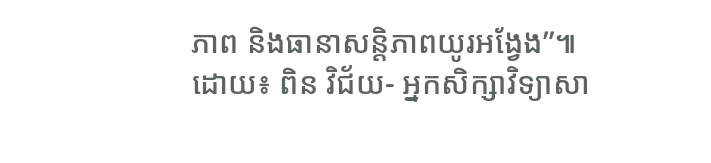ភាព និងធានាសន្តិភាពយូរអង្វែង”៕
ដោយ៖ ពិន វិជ័យ- អ្នកសិក្សាវិទ្យាសា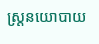ស្ត្រនយោបាយ